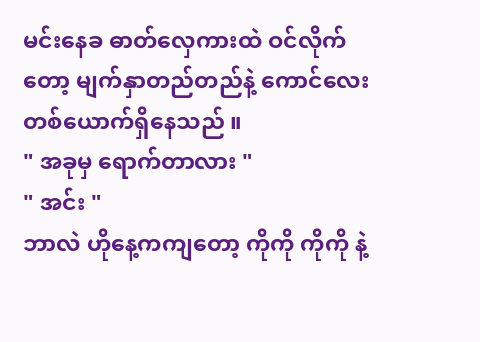မင်းနေခ ဓာတ်လှေကားထဲ ဝင်လိုက်တော့ မျက်နှာတည်တည်နဲ့ ကောင်လေး တစ်ယောက်ရှိနေသည် ။
" အခုမှ ရောက်တာလား "
" အင်း "
ဘာလဲ ဟိုနေ့ကကျတော့ ကိုကို ကိုကို နဲ့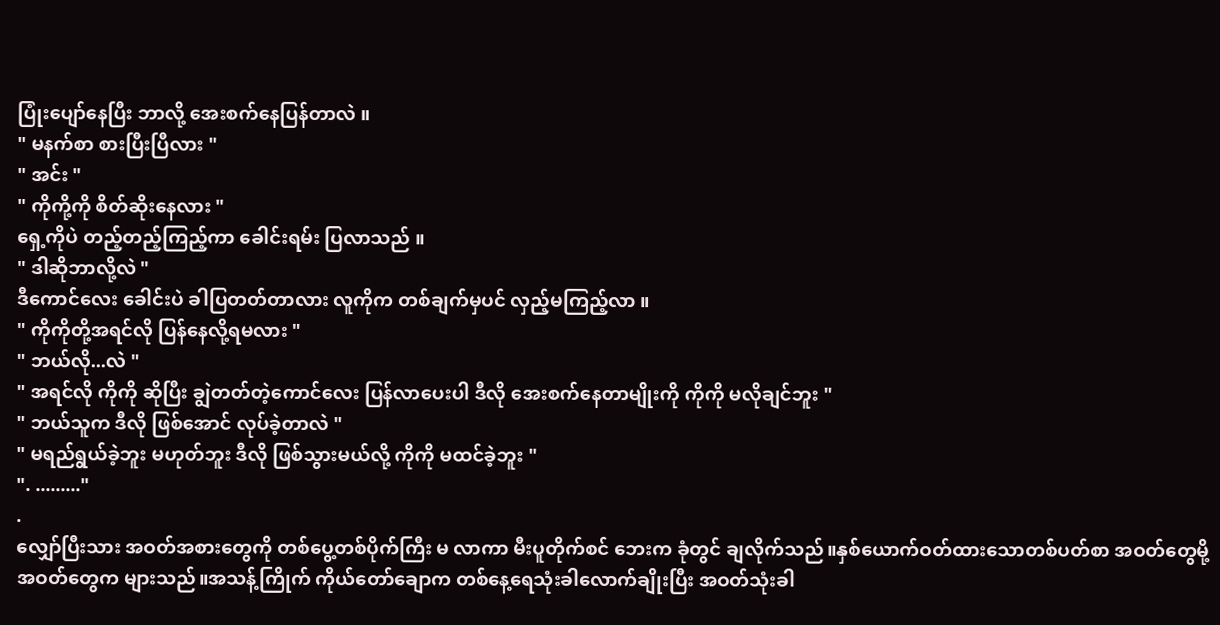ပြုံးပျော်နေပြီး ဘာလို့ အေးစက်နေပြန်တာလဲ ။
" မနက်စာ စားပြီးပြီလား "
" အင်း "
" ကိုကို့ကို စိတ်ဆိုးနေလား "
ရှေ့ကိုပဲ တည့်တည့်ကြည့်ကာ ခေါင်းရမ်း ပြလာသည် ။
" ဒါဆိုဘာလို့လဲ "
ဒီကောင်လေး ခေါင်းပဲ ခါပြတတ်တာလား လူကိုက တစ်ချက်မှပင် လှည့်မကြည့်လာ ။
" ကိုကိုတို့အရင်လို ပြန်နေလို့ရမလား "
" ဘယ်လို...လဲ "
" အရင်လို ကိုကို ဆိုပြီး ချွဲတတ်တဲ့ကောင်လေး ပြန်လာပေးပါ ဒီလို အေးစက်နေတာမျိုးကို ကိုကို မလိုချင်ဘူး "
" ဘယ်သူက ဒီလို ဖြစ်အောင် လုပ်ခဲ့တာလဲ "
" မရည်ရွယ်ခဲ့ဘူး မဟုတ်ဘူး ဒီလို ဖြစ်သွားမယ်လို့ ကိုကို မထင်ခဲ့ဘူး "
". ........."
.
လျှော်ပြီးသား အဝတ်အစားတွေကို တစ်ပွေ့တစ်ပိုက်ကြီး မ လာကာ မီးပူတိုက်စင် ဘေးက ခုံတွင် ချလိုက်သည်။နှစ်ယောက်ဝတ်ထားသောတစ်ပတ်စာ အဝတ်တွေမို့ အဝတ်တွေက များသည်။အသန့်ကြိုက် ကိုယ်တော်ချောက တစ်နေ့ရေသုံးခါလောက်ချိုးပြီး အဝတ်သုံးခါ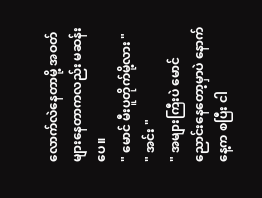လောက်လဲနေတာမို့ အဝတ်များနေတာကလည်း မဆန်းပေ။
" မောင် မီးပူတိုက်မို့လား "
" အင်း "
" အများကြီးပဲ မောင် ညောင်းနေတော့မှာပဲ နောက်နေ့က စပြီး ငါ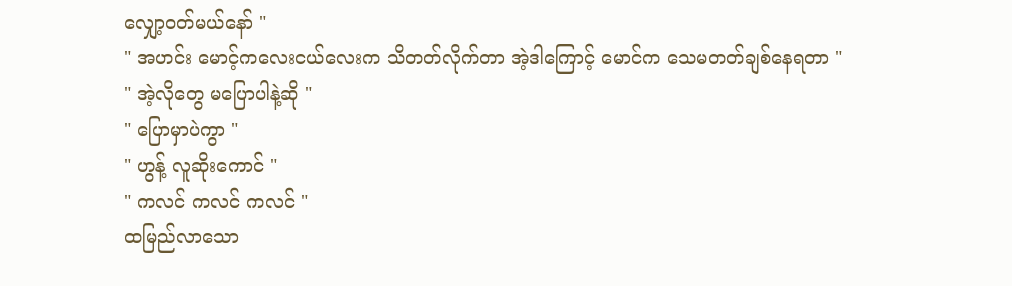လျှော့ဝတ်မယ်နော် "
" အဟင်း မောင့်ကလေးငယ်လေးက သိတတ်လိုက်တာ အဲ့ဒါကြောင့် မောင်က သေမတတ်ချစ်နေရတာ "
" အဲ့လိုတွေ မပြောပါနဲ့ဆို "
" ပြောမှာပဲကွာ "
" ဟွန့် လူဆိုးကောင် "
" ကလင် ကလင် ကလင် "
ထမြည်လာသော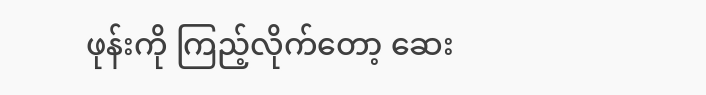ဖုန်းကို ကြည့်လိုက်တော့ ဆေး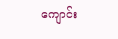ကျောင်း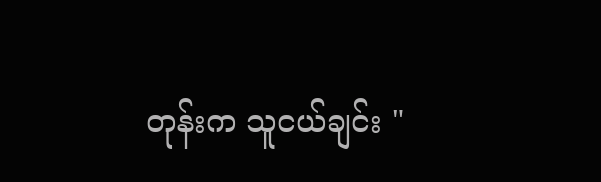တုန်းက သူငယ်ချင်း "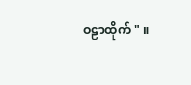ဝဠာထိုက် " ။